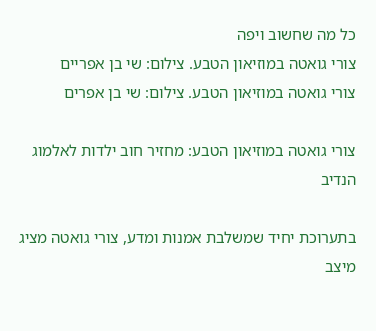כל מה שחשוב ויפה
צורי גואטה במוזיאון הטבע. צילום: שי בן אפריים
צורי גואטה במוזיאון הטבע. צילום: שי בן אפרים

צורי גואטה במוזיאון הטבע: מחזיר חוב ילדות לאלמוג הנדיב

בתערוכת יחיד שמשלבת אמנות ומדע, צורי גואטה מציג מיצב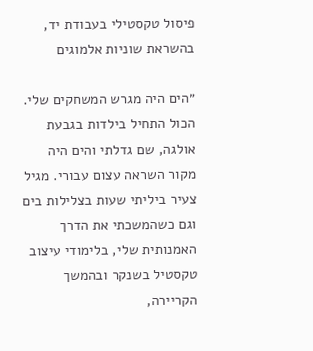פיסול טקסטילי בעבודת יד, בהשראת שוניות אלמוגים

״הים היה מגרש המשחקים שלי. הכול התחיל בילדות בגבעת אולגה, שם גדלתי והים היה מקור השראה עצום עבורי. מגיל צעיר ביליתי שעות בצלילות בים וגם כשהמשכתי את הדרך האמנותית שלי, בלימודי עיצוב טקסטיל בשנקר ובהמשך הקריירה,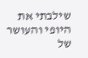שילבתי את היופי והעושר של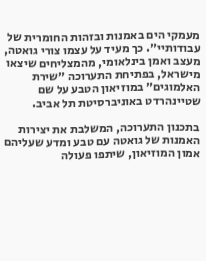מעמקי הים באמנות ובזהות החומרית של עבודותיי״. כך מעיד על עצמו צורי גואטה, מעצב ואמן בינלאומי, מהמצליחים שיצאו מישראל, בפתיחת התערוכה ״שירת האלמוגים״ במוזיאון הטבע על שם שטיינהרדט באוניברסיטת תל אביב.

בתכנון התערוכה, המשלבת את יצירות האמנות של גואטה עם טבע ומדע שעליהם אמון המוזיאון, שיתפו פעולה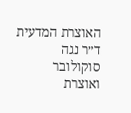האוצרת המדעית ד״ר נגה סוקולובר ואוצרת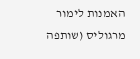האמנות לימור מרגוליס (שותפה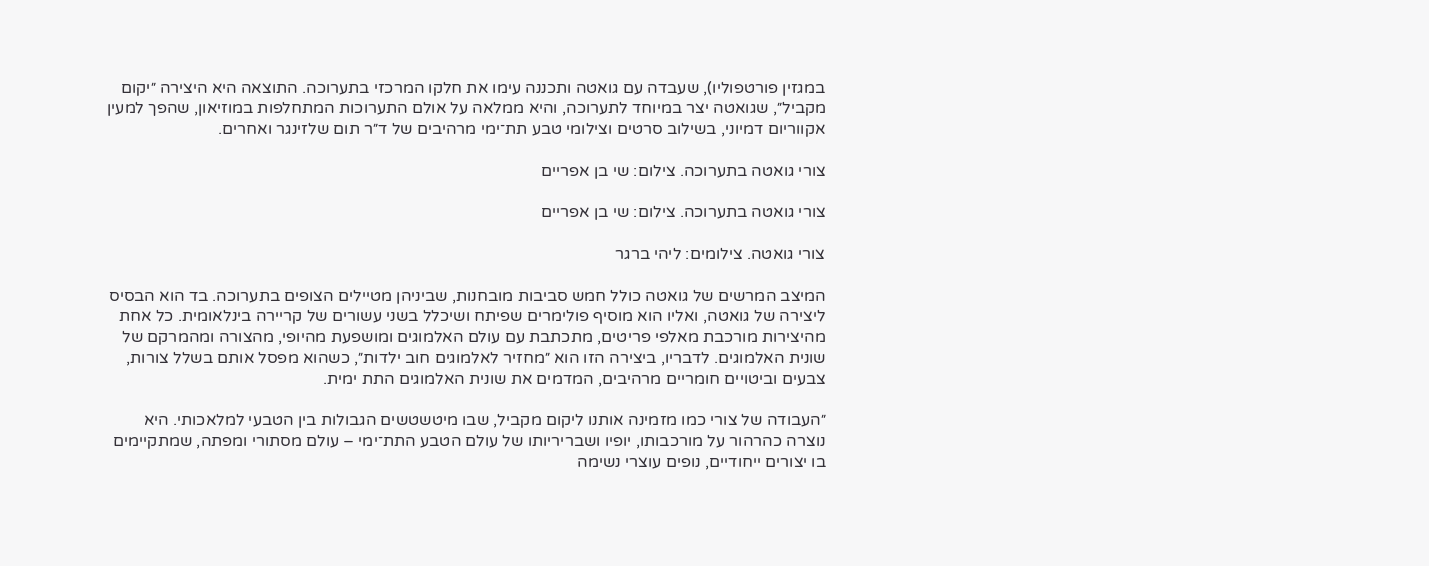במגזין פורטפוליו), שעבדה עם גואטה ותכננה עימו את חלקו המרכזי בתערוכה. התוצאה היא היצירה ״יקום מקביל״, שגואטה יצר במיוחד לתערוכה, והיא ממלאה על אולם התערוכות המתחלפות במוזיאון, שהפך למעין אקווריום דמיוני, בשילוב סרטים וצילומי טבע תת־ימי מרהיבים של ד״ר תום שלזינגר ואחרים.

צורי גואטה בתערוכה. צילום: שי בן אפריים

צורי גואטה בתערוכה. צילום: שי בן אפריים

צורי גואטה. צילומים: ליהי ברגר

המיצב המרשים של גואטה כולל חמש סביבות מובחנות, שביניהן מטיילים הצופים בתערוכה. בד הוא הבסיס ליצירה של גואטה, ואליו הוא מוסיף פולימרים שפיתח ושיכלל בשני עשורים של קריירה בינלאומית. כל אחת מהיצירות מורכבת מאלפי פריטים, מתכתבת עם עולם האלמוגים ומושפעת מהיופי, מהצורה ומהמרקם של שונית האלמוגים. לדבריו, ביצירה הזו הוא ״מחזיר לאלמוגים חוב ילדות״, כשהוא מפסל אותם בשלל צורות, צבעים וביטויים חומריים מרהיבים, המדמים את שונית האלמוגים התת ימית.

״העבודה של צורי כמו מזמינה אותנו ליקום מקביל, שבו מיטשטשים הגבולות בין הטבעי למלאכותי. היא נוצרה כהרהור על מורכבותו, יופיו ושבריריותו של עולם הטבע התת־ימי – עולם מסתורי ומפתה, שמתקיימים בו יצורים ייחודיים, נופים עוצרי נשימה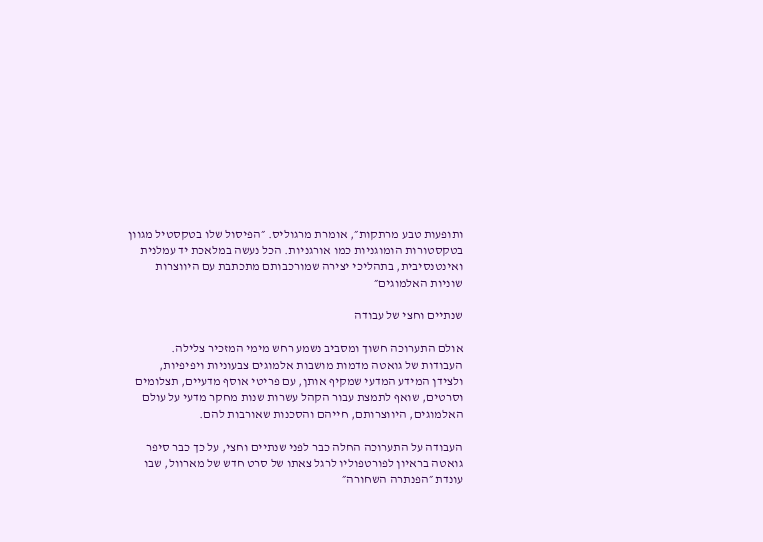ותופעות טבע מרתקות״, אומרת מרגוליס. ״הפיסול שלו בטקסטיל מגוון בטקסטורות הומוגניות כמו אורגניות. הכל נעשה במלאכת יד עמלנית ואינטנסיבית, בתהליכי יצירה שמורכבותם מתכתבת עם היווצרות שוניות האלמוגים״

שנתיים וחצי של עבודה

אולם התערוכה חשוך ומסביב נשמע רחש מימי המזכיר צלילה. העבודות של גואטה מדמות מושבות אלמוגים צבעוניות ויפיפיות, ולצידן המידע המדעי שמקיף אותן, עם פריטי אוסף מדעיים, תצלומים וסרטים, שואף לתמצת עבור הקהל עשרות שנות מחקר מדעי על עולם האלמוגים, היווצרותם, חייהם והסכנות שאורבות להם.

העבודה על התערוכה החלה כבר לפני שנתיים וחצי, על כך כבר סיפר גואטה בראיון לפורטפוליו לרגל צאתו של סרט חדש של מארוול, שבו עונדת ״הפנתרה השחורה״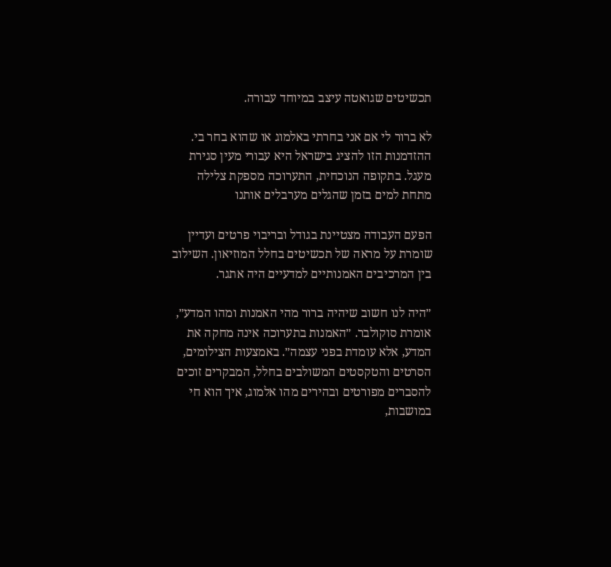תכשיטים שגואטה עיצב במיוחד עבורה.

לא ברור לי אם אני בחרתי באלמוג או שהוא בחר בי. ההזדמנות הזו להציג בישראל היא עבורי מעין סגירת מעגל. בתקופה הנוכחית, התערוכה מספקת צלילה מתחת למים בזמן שהגלים מערבלים אותנו

הפעם העבודה מצטיינת בגודל ובריבוי פרטים ועדיין שומרת על מראה של תכשיטים בחלל המוזיאון. השילוב בין המרכיבים האמנותיים למדעיים היה אתגר.

״היה לנו חשוב שיהיה ברור מהי האמנות ומהו המדע״, אומרת סוקולבר. ״האמנות בתערוכה אינה מחקה את המדע, אלא עומדת בפני עצמה״. באמצעות הצילומים, הסרטים והטקסטים המשולבים בחלל, המבקרים זוכים להסברים מפורטים ובהירים מהו אלמוג, איך הוא חי במושבות,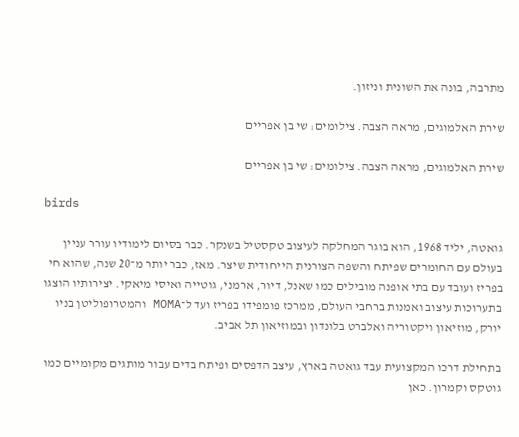מתרבה, בונה את השונית וניזון.

שירת האלמוגים, מראה הצבה. צילומים: שי בן אפריים

שירת האלמוגים, מראה הצבה. צילומים: שי בן אפריים

birds

גואטה, יליד 1968, הוא בוגר המחלקה לעיצוב טקסטיל בשנקר. כבר בסיום לימודיו עורר עניין בעולם עם החומרים שפיתח והשפה הצורנית הייחודית שיצר. מאז, כבר יותר מ־20 שנה, שהוא חי בפריז ועובד עם בתי אופנה מובילים כמו שאנל, דיור, ארמני, גוטייה ואיסי מיאקי. יצירותיו הוצגו בתערוכות עיצוב ואמנות ברחבי העולם, ממרכז פומפידו בפריז ועד ל־MOMA והמטרופוליטן בניו יורק, מוזיאון ויקטוריה ואלברט בלונדון ובמוזיאון תל אביב.

בתחילת דרכו המקצועית עבד גואטה בארץ, עיצב הדפסים ופיתח בדים עבור מותגים מקומיים כמו גוטקס וקמרון. כאן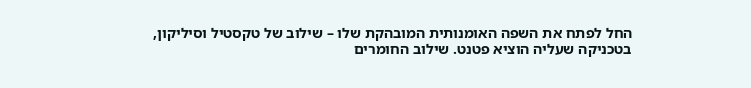החל לפתח את השפה האומנותית המובהקת שלו – שילוב של טקסטיל וסיליקון, בטכניקה שעליה הוציא פטנט. שילוב החומרים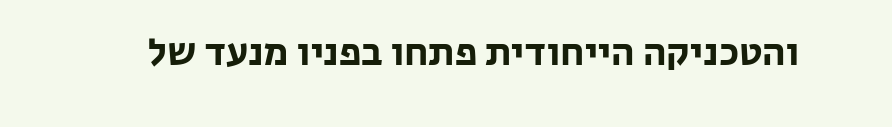והטכניקה הייחודית פתחו בפניו מנעד של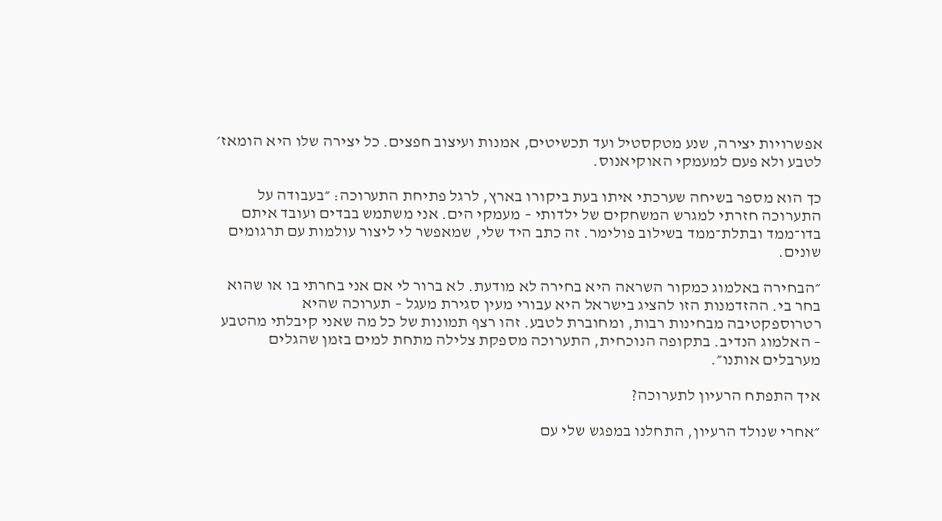אפשרויות יצירה, שנע מטקסטיל ועד תכשיטים, אמנות ועיצוב חפצים. כל יצירה שלו היא הומאז׳ לטבע ולא פעם למעמקי האוקיאנוס.

כך הוא מספר בשיחה שערכתי איתו בעת ביקורו בארץ, לרגל פתיחת התערוכה: ״בעבודה על התערוכה חזרתי למגרש המשחקים של ילדותי – מעמקי הים. אני משתמש בבדים ועובד איתם בדו־ממד ובתלת־ממד בשילוב פולימר. זה כתב היד שלי, שמאפשר לי ליצור עולמות עם תרגומים שונים.

״הבחירה באלמוג כמקור השראה היא בחירה לא מודעת. לא ברור לי אם אני בחרתי בו או שהוא בחר בי. ההזדמנות הזו להציג בישראל היא עבורי מעין סגירת מעגל – תערוכה שהיא רטרוספקטיבה מבחינות רבות, ומחוברת לטבע. זהו רצף תמונות של כל מה שאני קיבלתי מהטבע – האלמוג הנדיב. בתקופה הנוכחית, התערוכה מספקת צלילה מתחת למים בזמן שהגלים מערבלים אותנו״.

איך התפתח הרעיון לתערוכה?

״אחרי שנולד הרעיון, התחלנו במפגש שלי עם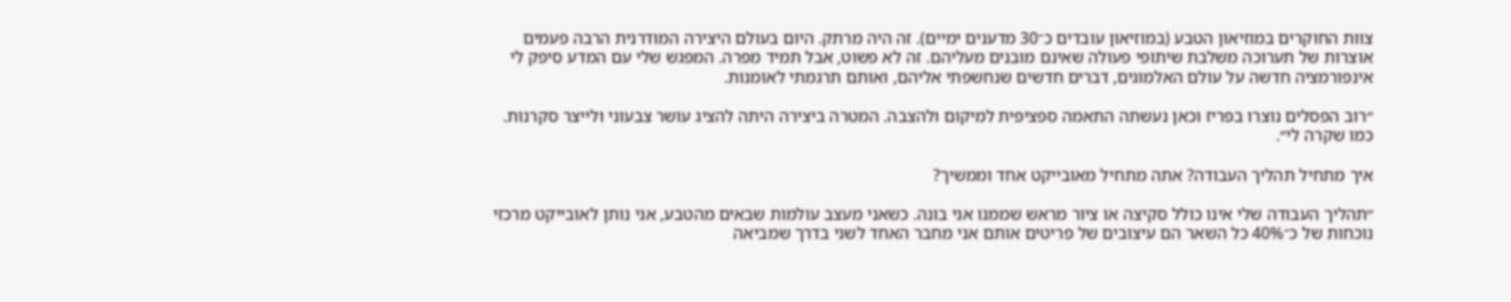צוות החוקרים במוזיאון הטבע (במוזיאון עובדים כ־30 מדענים ימיים). זה היה מרתק. היום בעולם היצירה המודרנית הרבה פעמים אוצרות של תערוכה משלבת שיתופי פעולה שאינם מובנים מעליהם. זה לא פשוט, אבל תמיד מפרה. המפגש שלי עם המדע סיפק לי אינפורמציה חדשה על עולם האלמוגים, דברים חדשים שנחשפתי אליהם, ואותם תרגמתי לאומנות.

״רוב הפסלים נוצרו בפריז וכאן נעשתה התאמה ספציפית למיקום ולהצבה. המטרה ביצירה היתה להציג עושר צבעוני ולייצר סקרנות. כמו שקרה לי״.

איך מתחיל תהליך העבודה? אתה מתחיל מאובייקט אחד וממשיך?

״תהליך העבודה שלי אינו כולל סקיצה או ציור מראש שממנו אני בונה. כשאני מעצב עולמות שבאים מהטבע, אני נותן לאובייקט מרכזי נוכחות של כ־40% כל השאר הם עיצובים של פריטים אותם אני מחבר האחד לשני בדרך שמביאה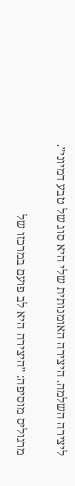ליצירה השלמה. היצירה האומנותית שלי היא סוג של טבע דמיוני״.

מרגוליס מוסיפה: ״היצירה היא לב פועם במרכזו של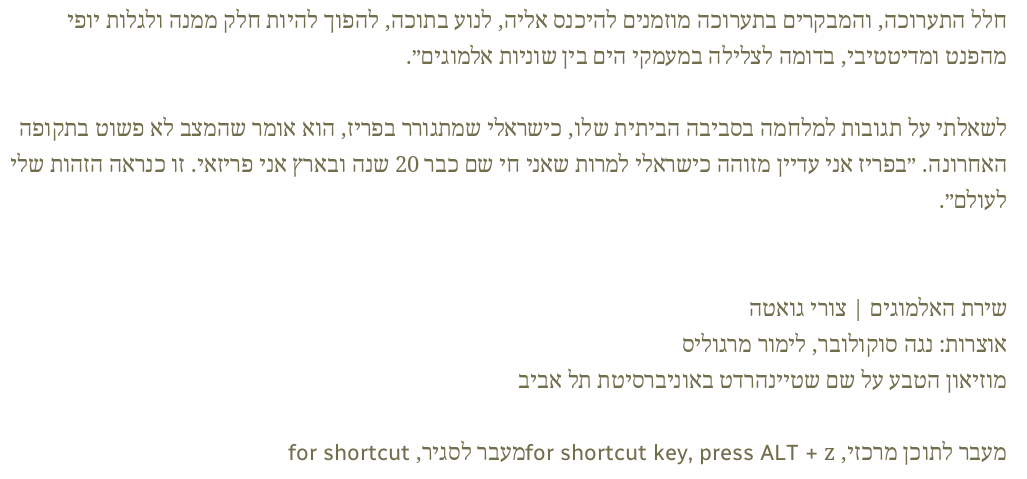חלל התערוכה, והמבקרים בתערוכה מוזמנים להיכנס אליה, לנוע בתוכה, להפוך להיות חלק ממנה ולגלות יופי מהפנט ומדיטטיבי, בדומה לצלילה במעמקי הים בין שוניות אלמוגים״.

לשאלתי על תגובות למלחמה בסביבה הביתית שלו, כישראלי שמתגורר בפריז, הוא אומר שהמצב לא פשוט בתקופה האחרונה. ״בפריז אני עדיין מזוהה כישראלי למרות שאני חי שם כבר 20 שנה ובארץ אני פריזאי. זו כנראה הזהות שלי לעולם״.


שירת האלמוגים | צורי גואטה
אוצרות: נגה סוקולובר, לימור מרגוליס
מוזיאון הטבע על שם שטיינהרדט באוניברסיטת תל אביב

מעבר לתוכן מרכזי, for shortcut key, press ALT + zמעבר לסגיר, for shortcut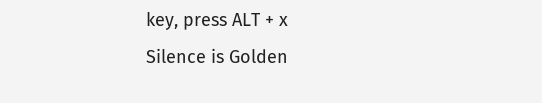key, press ALT + x
Silence is Golden